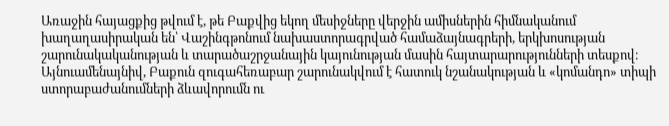Առաջին հայացքից թվում է, թե Բաքվից եկող մեսիջները վերջին ամիսներին հիմնականում խաղաղասիրական են՝ Վաշինգթոնում նախաստորագրված համաձայնագրերի, երկխոսության շարունակականության և տարածաշրջանային կայունության մասին հայտարարությունների տեսքով։
Այնուամենայնիվ, Բաքուն զուգահեռաբար շարունակվում է հատուկ նշանակության և «կոմանդո» տիպի ստորաբաժանումների ձևավորումն ու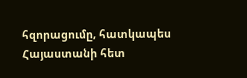հզորացումը, հատկապես Հայաստանի հետ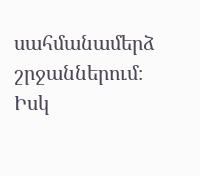սահմանամերձ շրջաններում։
Իսկ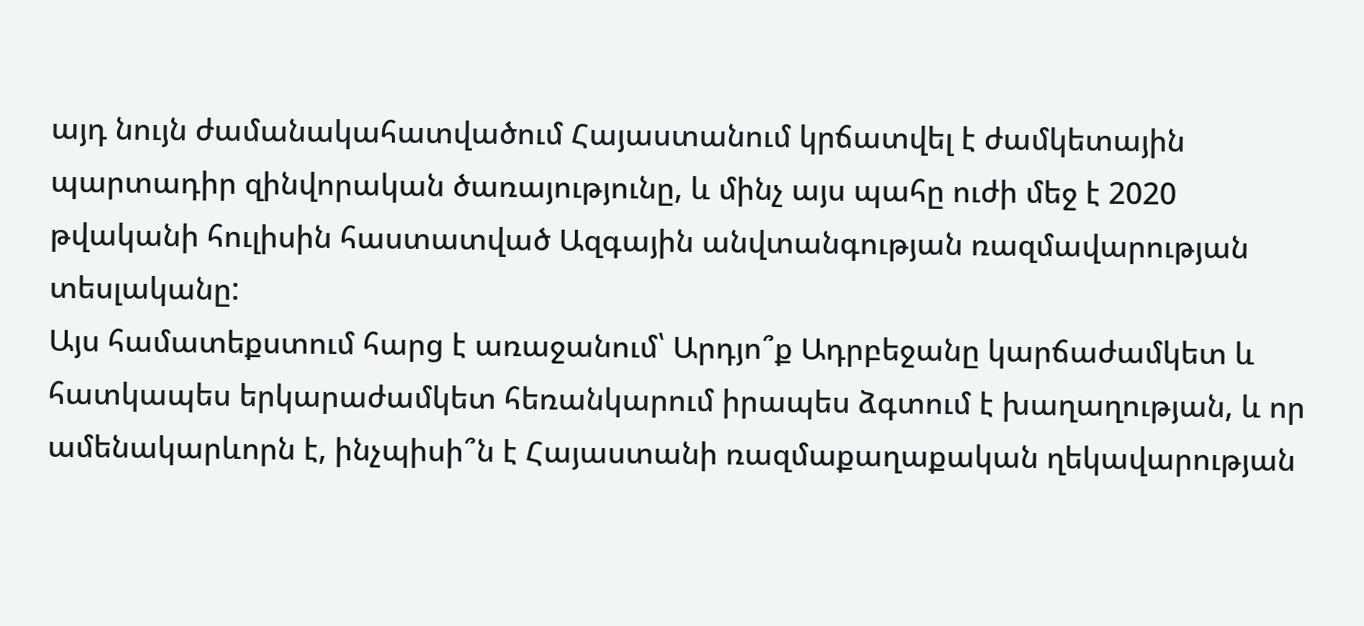այդ նույն ժամանակահատվածում Հայաստանում կրճատվել է ժամկետային պարտադիր զինվորական ծառայությունը, և մինչ այս պահը ուժի մեջ է 2020 թվականի հուլիսին հաստատված Ազգային անվտանգության ռազմավարության տեսլականը:
Այս համատեքստում հարց է առաջանում՝ Արդյո՞ք Ադրբեջանը կարճաժամկետ և հատկապես երկարաժամկետ հեռանկարում իրապես ձգտում է խաղաղության, և որ ամենակարևորն է, ինչպիսի՞ն է Հայաստանի ռազմաքաղաքական ղեկավարության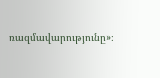ռազմավարությունը»։